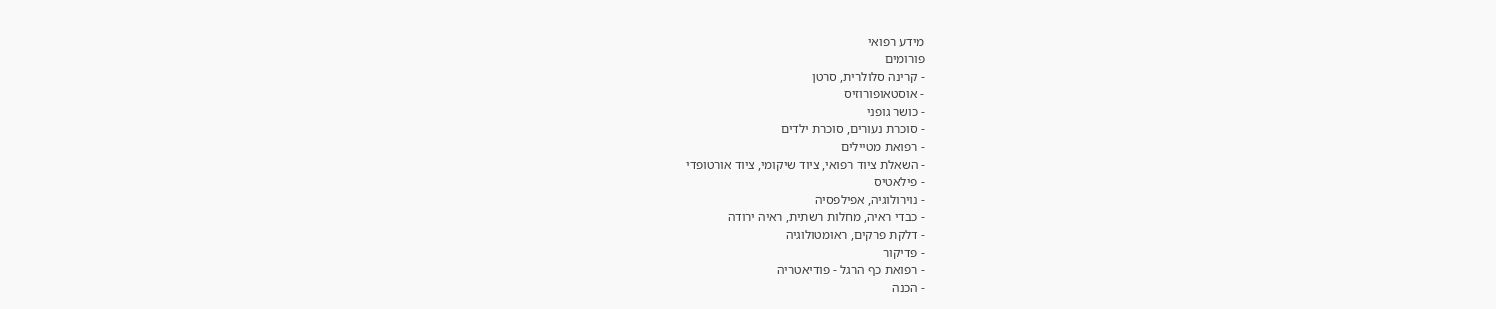מידע רפואי
פורומים
- קרינה סלולרית, סרטן
- אוסטאופורוזיס
- כושר גופני
- סוכרת נעורים, סוכרת ילדים
- רפואת מטיילים
- השאלת ציוד רפואי, ציוד שיקומי, ציוד אורטופדי
- פילאטיס
- נוירולוגיה, אפילפסיה
- כבדי ראיה, מחלות רשתית, ראיה ירודה
- דלקת פרקים, ראומטולוגיה
- פדיקור
- רפואת כף הרגל - פודיאטריה
- הכנה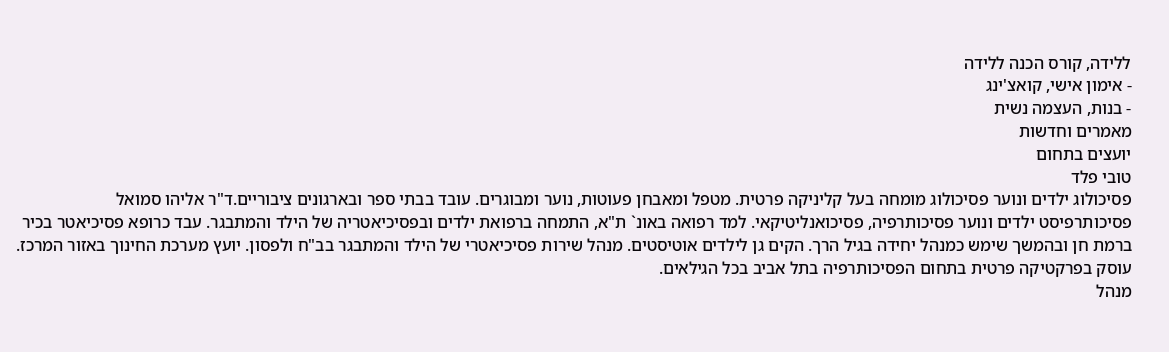ללידה, קורס הכנה ללידה
- אימון אישי, קואצ'ינג
- בנות, העצמה נשית
מאמרים וחדשות
יועצים בתחום
טובי פלד
פסיכולוג ילדים ונוער פסיכולוג מומחה בעל קליניקה פרטית. מטפל ומאבחן פעוטות, נוער ומבוגרים. עובד בבתי ספר ובארגונים ציבוריים.ד"ר אליהו סמואל
פסיכותרפיסט ילדים ונוער פסיכותרפיה, פסיכואנליטיקאי. למד רפואה באונ` ת"א, התמחה ברפואת ילדים ובפסיכיאטריה של הילד והמתבגר. עבד כרופא פסיכיאטר בכיר ברמת חן ובהמשך שימש כמנהל יחידה בגיל הרך. הקים גן לילדים אוטיסטים. מנהל שירות פסיכיאטרי של הילד והמתבגר בב"ח ולפסון. יועץ מערכת החינוך באזור המרכז. עוסק בפרקטיקה פרטית בתחום הפסיכותרפיה בתל אביב בכל הגילאים.
מנהל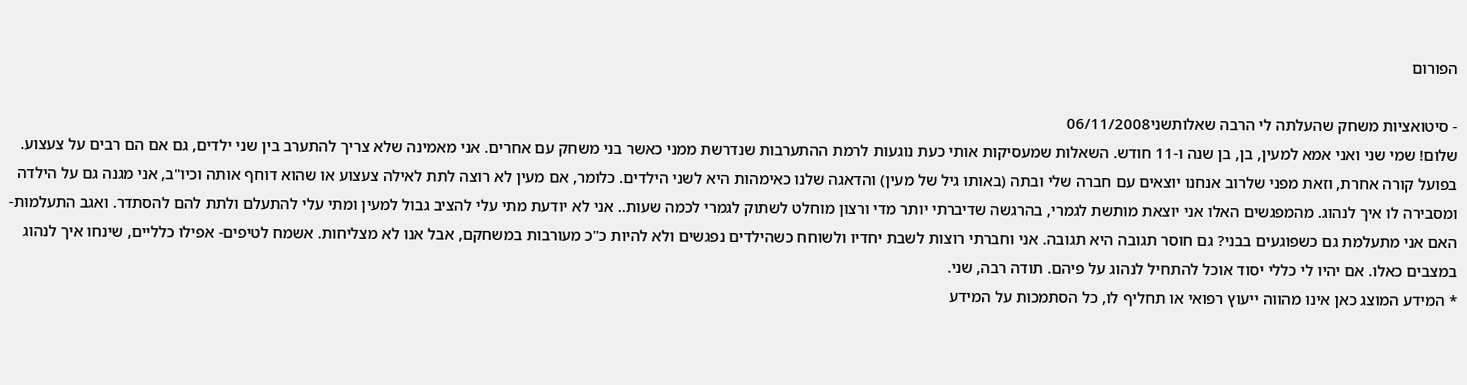הפורום

- סיטואציות משחק שהעלתה לי הרבה שאלותשני06/11/2008
שלום! שמי שני ואני אמא למעין, בן, בן שנה ו-11 חודש. השאלות שמעסיקות אותי כעת נוגעות לרמת ההתערבות שנדרשת ממני כאשר בני משחק עם אחרים. אני מאמינה שלא צריך להתערב בין שני ילדים, גם אם הם רבים על צעצוע. בפועל קורה אחרת, וזאת מפני שלרוב אנחנו יוצאים עם חברה שלי ובתה (באותו גיל של מעין) והדאגה שלנו כאימהות היא לשני הילדים. כלומר, אם מעין לא רוצה לתת לאילה צעצוע או שהוא דוחף אותה וכיו"ב, אני מגנה גם על הילדה ומסבירה לו איך לנהוג. מהמפגשים האלו אני יוצאת מותשת לגמרי, בהרגשה שדיברתי יותר מדי ורצון מוחלט לשתוק לגמרי לכמה שעות.. אני לא יודעת מתי עלי להציב גבול למעין ומתי עלי להתעלם ולתת להם להסתדר. ואגב התעלמות- האם אני מתעלמת גם כשפוגעים בבני? גם חוסר תגובה היא תגובה. אני וחברתי רוצות לשבת יחדיו ולשוחח כשהילדים נפגשים ולא להיות כ"כ מעורבות במשחקם, אבל אנו לא מצליחות. אשמח לטיפים- אפילו כלליים, שינחו איך לנהוג במצבים כאלו. אם יהיו לי כללי יסוד אוכל להתחיל לנהוג על פיהם. תודה רבה, שני.
* המידע המוצג כאן אינו מהווה ייעוץ רפואי או תחליף לו, כל הסתמכות על המידע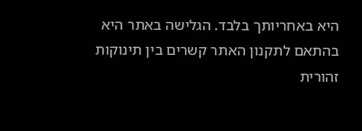היא באחריותך בלבד. הגלישה באתר היא בהתאם לתקנון האתר קשרים בין תינוקות
זהורית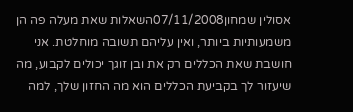אסולין שמחון07/11/2008השאלות שאת מעלה פה הן משמעותיות ביותר, ואין עליהם תשובה מוחלטת. אני חושבת שאת הכללים רק את ובן זוגך יכולים לקבוע, מה שיעזור לך בקביעת הכללים הוא מה החזון שלך, למה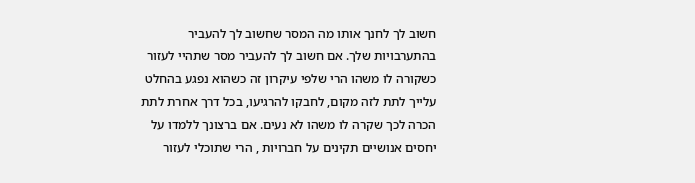חשוב לך לחנך אותו מה המסר שחשוב לך להעביר בהתערבויות שלך. אם חשוב לך להעביר מסר שתהיי לעזור כשקורה לו משהו הרי שלפי עיקרון זה כשהוא נפגע בהחלט עלייך לתת לזה מקום, לחבקו להרגיעו, בכל דרך אחרת לתת הכרה לכך שקרה לו משהו לא נעים. אם ברצונך ללמדו על יחסים אנושיים תקינים על חברויות , הרי שתוכלי לעזור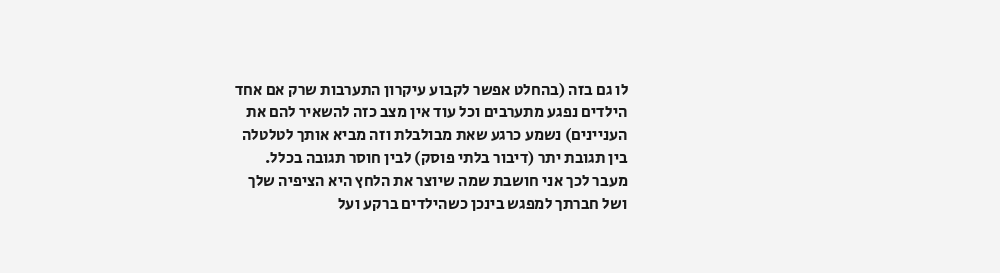לו גם בזה (בהחלט אפשר לקבוע עיקרון התערבות שרק אם אחד הילדים נפגע מתערבים וכל עוד אין מצב כזה להשאיר להם את העניינים) נשמע כרגע שאת מבולבלת וזה מביא אותך לטלטלה בין תגובת יתר (דיבור בלתי פוסק) לבין חוסר תגובה בכלל. מעבר לכך אני חושבת שמה שיוצר את הלחץ היא הציפיה שלך ושל חברתך למפגש בינכן כשהילדים ברקע ועל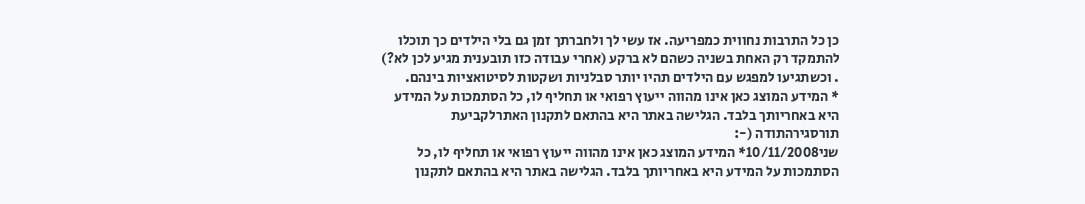כן כל התרבות נחווית כמפריעה. אז עשי לך ולחברתך זמן גם בלי הילדים כך תוכלו להתמקד רק האחת בשניה כשהם לא ברקע (אחרי עבודה כזו תובענית מגיע לכן לא?) . וכשתגיעו למפגש עם הילדים תהיו יותר סבלניות ושקטות לסיטואציות בינהם.
* המידע המוצג כאן אינו מהווה ייעוץ רפואי או תחליף לו, כל הסתמכות על המידע היא באחריותך בלבד. הגלישה באתר היא בהתאם לתקנון האתרלקביעת תורסגירהתודה (-:
שני10/11/2008* המידע המוצג כאן אינו מהווה ייעוץ רפואי או תחליף לו, כל הסתמכות על המידע היא באחריותך בלבד. הגלישה באתר היא בהתאם לתקנון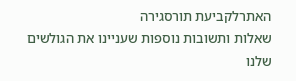האתרלקביעת תורסגירה
שאלות ותשובות נוספות שעניינו את הגולשים שלנו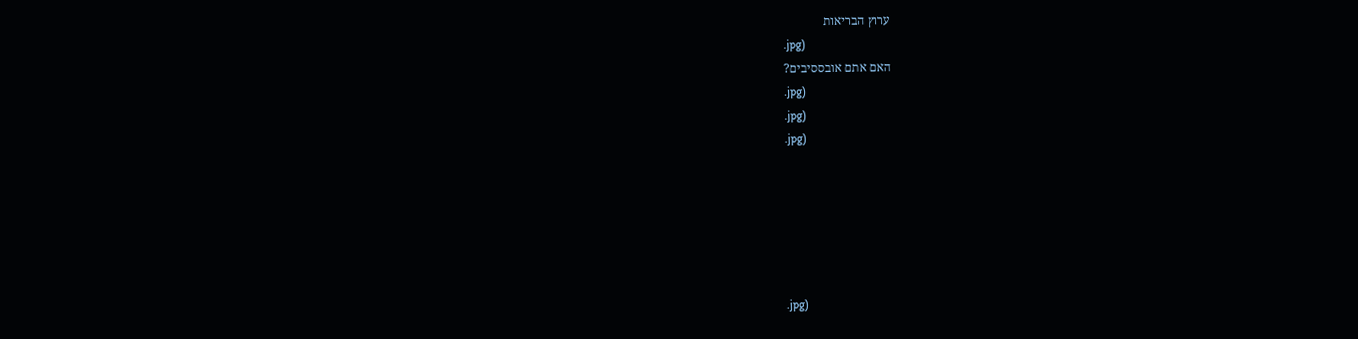ערוץ הבריאות
.jpg)
האם אתם אובססיבים?
.jpg)
.jpg)
.jpg)






.jpg)